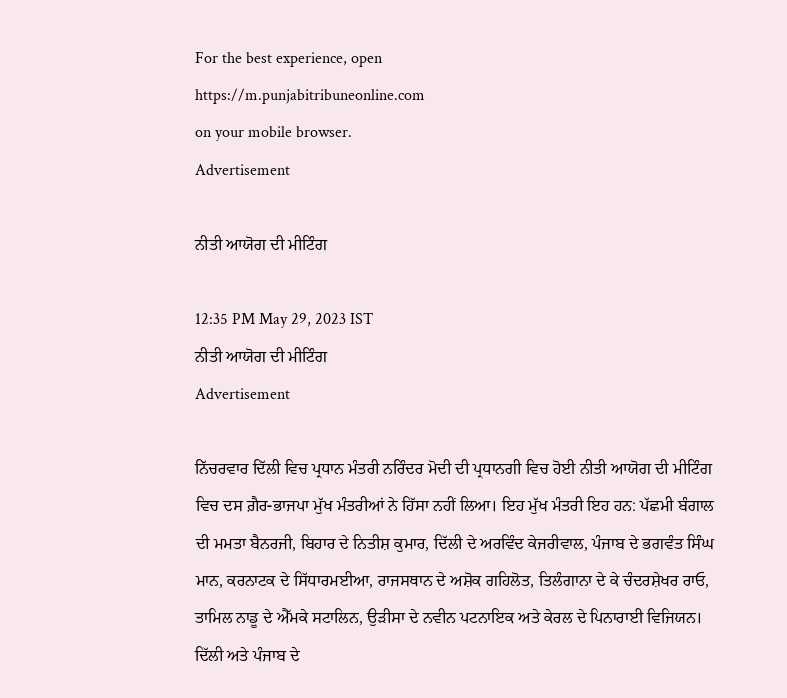For the best experience, open
https://m.punjabitribuneonline.com
on your mobile browser.
Advertisement

ਨੀਤੀ ਆਯੋਗ ਦੀ ਮੀਟਿੰਗ

12:35 PM May 29, 2023 IST
ਨੀਤੀ ਆਯੋਗ ਦੀ ਮੀਟਿੰਗ
Advertisement

ਨਿੱਚਰਵਾਰ ਦਿੱਲੀ ਵਿਚ ਪ੍ਰਧਾਨ ਮੰਤਰੀ ਨਰਿੰਦਰ ਮੋਦੀ ਦੀ ਪ੍ਰਧਾਨਗੀ ਵਿਚ ਹੋਈ ਨੀਤੀ ਆਯੋਗ ਦੀ ਮੀਟਿੰਗ ਵਿਚ ਦਸ ਗ਼ੈਰ-ਭਾਜਪਾ ਮੁੱਖ ਮੰਤਰੀਆਂ ਨੇ ਹਿੱਸਾ ਨਹੀਂ ਲਿਆ। ਇਹ ਮੁੱਖ ਮੰਤਰੀ ਇਹ ਹਨ: ਪੱਛਮੀ ਬੰਗਾਲ ਦੀ ਮਮਤਾ ਬੈਨਰਜੀ, ਬਿਹਾਰ ਦੇ ਨਿਤੀਸ਼ ਕੁਮਾਰ, ਦਿੱਲੀ ਦੇ ਅਰਵਿੰਦ ਕੇਜਰੀਵਾਲ, ਪੰਜਾਬ ਦੇ ਭਗਵੰਤ ਸਿੰਘ ਮਾਨ, ਕਰਨਾਟਕ ਦੇ ਸਿੱਧਾਰਮਈਆ, ਰਾਜਸਥਾਨ ਦੇ ਅਸ਼ੋਕ ਗਹਿਲੋਤ, ਤਿਲੰਗਾਨਾ ਦੇ ਕੇ ਚੰਦਰਸ਼ੇਖਰ ਰਾਓ, ਤਾਮਿਲ ਨਾਡੂ ਦੇ ਐੱਮਕੇ ਸਟਾਲਿਨ, ਉੜੀਸਾ ਦੇ ਨਵੀਨ ਪਟਨਾਇਕ ਅਤੇ ਕੇਰਲ ਦੇ ਪਿਨਾਰਾਈ ਵਿਜਿਯਨ। ਦਿੱਲੀ ਅਤੇ ਪੰਜਾਬ ਦੇ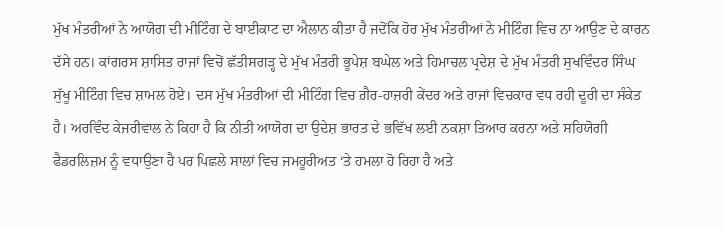ਮੁੱਖ ਮੰਤਰੀਆਂ ਨੇ ਆਯੋਗ ਦੀ ਮੀਟਿੰਗ ਦੇ ਬਾਈਕਾਟ ਦਾ ਐਲਾਨ ਕੀਤਾ ਹੈ ਜਦੋਂਕਿ ਹੋਰ ਮੁੱਖ ਮੰਤਰੀਆਂ ਨੇ ਮੀਟਿੰਗ ਵਿਚ ਨਾ ਆਉਣ ਦੇ ਕਾਰਨ ਦੱਸੇ ਹਨ। ਕਾਂਗਰਸ ਸ਼ਾਸਿਤ ਰਾਜਾਂ ਵਿਚੋਂ ਛੱਤੀਸਗੜ੍ਹ ਦੇ ਮੁੱਖ ਮੰਤਰੀ ਭੂਪੇਸ਼ ਬਘੇਲ ਅਤੇ ਹਿਮਾਚਲ ਪ੍ਰਦੇਸ਼ ਦੇ ਮੁੱਖ ਮੰਤਰੀ ਸੁਖਵਿੰਦਰ ਸਿੰਘ ਸੁੱਖੂ ਮੀਟਿੰਗ ਵਿਚ ਸ਼ਾਮਲ ਹੋਏ। ਦਸ ਮੁੱਖ ਮੰਤਰੀਆਂ ਦੀ ਮੀਟਿੰਗ ਵਿਚ ਗ਼ੈਰ-ਹਾਜ਼ਰੀ ਕੇਂਦਰ ਅਤੇ ਰਾਜਾਂ ਵਿਚਕਾਰ ਵਧ ਰਹੀ ਦੂਰੀ ਦਾ ਸੰਕੇਤ ਹੈ। ਅਰਵਿੰਦ ਕੇਜਰੀਵਾਲ ਨੇ ਕਿਹਾ ਹੈ ਕਿ ਨੀਤੀ ਆਯੋਗ ਦਾ ਉਦੇਸ਼ ਭਾਰਤ ਦੇ ਭਵਿੱਖ ਲਈ ਨਕਸ਼ਾ ਤਿਆਰ ਕਰਨਾ ਅਤੇ ਸਹਿਯੋਗੀ ਫੈਡਰਲਿਜ਼ਮ ਨੂੰ ਵਧਾਉਣਾ ਹੈ ਪਰ ਪਿਛਲੇ ਸਾਲਾਂ ਵਿਚ ਜਮਹੂਰੀਅਤ ‘ਤੇ ਹਮਲਾ ਹੋ ਰਿਹਾ ਹੈ ਅਤੇ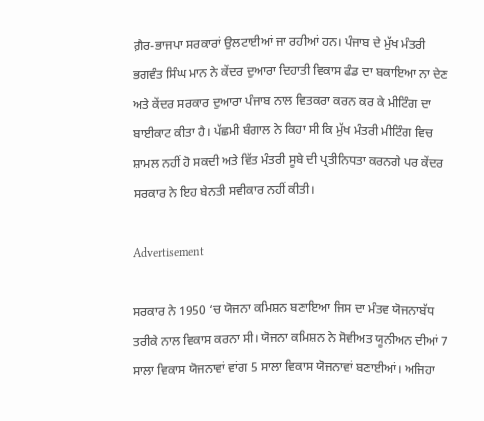ਗ਼ੈਰ-ਭਾਜਪਾ ਸਰਕਾਰਾਂ ਉਲਟਾਈਆਂ ਜਾ ਰਹੀਆਂ ਹਨ। ਪੰਜਾਬ ਦੇ ਮੁੱਖ ਮੰਤਰੀ ਭਗਵੰਤ ਸਿੰਘ ਮਾਨ ਨੇ ਕੇਂਦਰ ਦੁਆਰਾ ਦਿਹਾਤੀ ਵਿਕਾਸ ਫੰਡ ਦਾ ਬਕਾਇਆ ਨਾ ਦੇਣ ਅਤੇ ਕੇਂਦਰ ਸਰਕਾਰ ਦੁਆਰਾ ਪੰਜਾਬ ਨਾਲ ਵਿਤਕਰਾ ਕਰਨ ਕਰ ਕੇ ਮੀਟਿੰਗ ਦਾ ਬਾਈਕਾਟ ਕੀਤਾ ਹੈ। ਪੱਛਮੀ ਬੰਗਾਲ ਨੇ ਕਿਹਾ ਸੀ ਕਿ ਮੁੱਖ ਮੰਤਰੀ ਮੀਟਿੰਗ ਵਿਚ ਸ਼ਾਮਲ ਨਹੀਂ ਹੋ ਸਕਦੀ ਅਤੇ ਵਿੱਤ ਮੰਤਰੀ ਸੂਬੇ ਦੀ ਪ੍ਰਤੀਨਿਧਤਾ ਕਰਨਗੇ ਪਰ ਕੇਂਦਰ ਸਰਕਾਰ ਨੇ ਇਹ ਬੇਨਤੀ ਸਵੀਕਾਰ ਨਹੀਂ ਕੀਤੀ।

Advertisement

ਸਰਕਾਰ ਨੇ 1950 ‘ਚ ਯੋਜਨਾ ਕਮਿਸ਼ਨ ਬਣਾਇਆ ਜਿਸ ਦਾ ਮੰਤਵ ਯੋਜਨਾਬੱਧ ਤਰੀਕੇ ਨਾਲ ਵਿਕਾਸ ਕਰਨਾ ਸੀ। ਯੋਜਨਾ ਕਮਿਸ਼ਨ ਨੇ ਸੋਵੀਅਤ ਯੂਨੀਅਨ ਦੀਆਂ 7 ਸਾਲਾ ਵਿਕਾਸ ਯੋਜਨਾਵਾਂ ਵਾਂਗ 5 ਸਾਲਾ ਵਿਕਾਸ ਯੋਜਨਾਵਾਂ ਬਣਾਈਆਂ। ਅਜਿਹਾ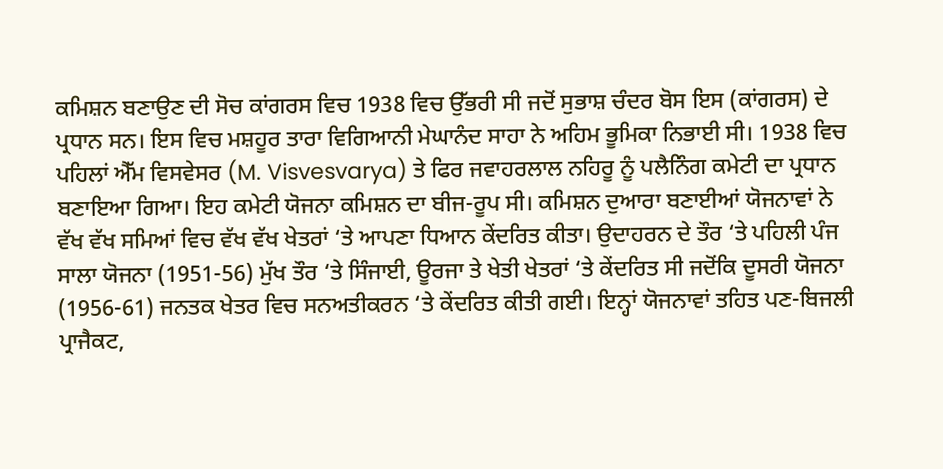ਕਮਿਸ਼ਨ ਬਣਾਉਣ ਦੀ ਸੋਚ ਕਾਂਗਰਸ ਵਿਚ 1938 ਵਿਚ ਉੱਭਰੀ ਸੀ ਜਦੋਂ ਸੁਭਾਸ਼ ਚੰਦਰ ਬੋਸ ਇਸ (ਕਾਂਗਰਸ) ਦੇ ਪ੍ਰਧਾਨ ਸਨ। ਇਸ ਵਿਚ ਮਸ਼ਹੂਰ ਤਾਰਾ ਵਿਗਿਆਨੀ ਮੇਘਾਨੰਦ ਸਾਹਾ ਨੇ ਅਹਿਮ ਭੂਮਿਕਾ ਨਿਭਾਈ ਸੀ। 1938 ਵਿਚ ਪਹਿਲਾਂ ਐੱਮ ਵਿਸਵੇਸਰ (M. Visvesvarya) ਤੇ ਫਿਰ ਜਵਾਹਰਲਾਲ ਨਹਿਰੂ ਨੂੰ ਪਲੈਨਿੰਗ ਕਮੇਟੀ ਦਾ ਪ੍ਰਧਾਨ ਬਣਾਇਆ ਗਿਆ। ਇਹ ਕਮੇਟੀ ਯੋਜਨਾ ਕਮਿਸ਼ਨ ਦਾ ਬੀਜ-ਰੂਪ ਸੀ। ਕਮਿਸ਼ਨ ਦੁਆਰਾ ਬਣਾਈਆਂ ਯੋਜਨਾਵਾਂ ਨੇ ਵੱਖ ਵੱਖ ਸਮਿਆਂ ਵਿਚ ਵੱਖ ਵੱਖ ਖੇਤਰਾਂ ‘ਤੇ ਆਪਣਾ ਧਿਆਨ ਕੇਂਦਰਿਤ ਕੀਤਾ। ਉਦਾਹਰਨ ਦੇ ਤੌਰ ‘ਤੇ ਪਹਿਲੀ ਪੰਜ ਸਾਲਾ ਯੋਜਨਾ (1951-56) ਮੁੱਖ ਤੌਰ ‘ਤੇ ਸਿੰਜਾਈ, ਊਰਜਾ ਤੇ ਖੇਤੀ ਖੇਤਰਾਂ ‘ਤੇ ਕੇਂਦਰਿਤ ਸੀ ਜਦੋਂਕਿ ਦੂਸਰੀ ਯੋਜਨਾ (1956-61) ਜਨਤਕ ਖੇਤਰ ਵਿਚ ਸਨਅਤੀਕਰਨ ‘ਤੇ ਕੇਂਦਰਿਤ ਕੀਤੀ ਗਈ। ਇਨ੍ਹਾਂ ਯੋਜਨਾਵਾਂ ਤਹਿਤ ਪਣ-ਬਿਜਲੀ ਪ੍ਰਾਜੈਕਟ,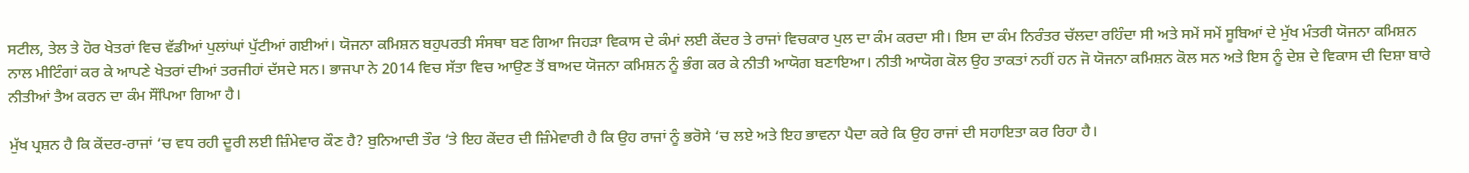ਸਟੀਲ, ਤੇਲ ਤੇ ਹੋਰ ਖੇਤਰਾਂ ਵਿਚ ਵੱਡੀਆਂ ਪੁਲਾਂਘਾਂ ਪੁੱਟੀਆਂ ਗਈਆਂ। ਯੋਜਨਾ ਕਮਿਸ਼ਨ ਬਹੁਪਰਤੀ ਸੰਸਥਾ ਬਣ ਗਿਆ ਜਿਹੜਾ ਵਿਕਾਸ ਦੇ ਕੰਮਾਂ ਲਈ ਕੇਂਦਰ ਤੇ ਰਾਜਾਂ ਵਿਚਕਾਰ ਪੁਲ ਦਾ ਕੰਮ ਕਰਦਾ ਸੀ। ਇਸ ਦਾ ਕੰਮ ਨਿਰੰਤਰ ਚੱਲਦਾ ਰਹਿੰਦਾ ਸੀ ਅਤੇ ਸਮੇਂ ਸਮੇਂ ਸੂਬਿਆਂ ਦੇ ਮੁੱਖ ਮੰਤਰੀ ਯੋਜਨਾ ਕਮਿਸ਼ਨ ਨਾਲ ਮੀਟਿੰਗਾਂ ਕਰ ਕੇ ਆਪਣੇ ਖੇਤਰਾਂ ਦੀਆਂ ਤਰਜੀਹਾਂ ਦੱਸਦੇ ਸਨ। ਭਾਜਪਾ ਨੇ 2014 ਵਿਚ ਸੱਤਾ ਵਿਚ ਆਉਣ ਤੋਂ ਬਾਅਦ ਯੋਜਨਾ ਕਮਿਸ਼ਨ ਨੂੰ ਭੰਗ ਕਰ ਕੇ ਨੀਤੀ ਆਯੋਗ ਬਣਾਇਆ। ਨੀਤੀ ਆਯੋਗ ਕੋਲ ਉਹ ਤਾਕਤਾਂ ਨਹੀਂ ਹਨ ਜੋ ਯੋਜਨਾ ਕਮਿਸ਼ਨ ਕੋਲ ਸਨ ਅਤੇ ਇਸ ਨੂੰ ਦੇਸ਼ ਦੇ ਵਿਕਾਸ ਦੀ ਦਿਸ਼ਾ ਬਾਰੇ ਨੀਤੀਆਂ ਤੈਅ ਕਰਨ ਦਾ ਕੰਮ ਸੌਂਪਿਆ ਗਿਆ ਹੈ।

ਮੁੱਖ ਪ੍ਰਸ਼ਨ ਹੈ ਕਿ ਕੇਂਦਰ-ਰਾਜਾਂ ‘ਚ ਵਧ ਰਹੀ ਦੂਰੀ ਲਈ ਜ਼ਿੰਮੇਵਾਰ ਕੌਣ ਹੈ? ਬੁਨਿਆਦੀ ਤੌਰ ‘ਤੇ ਇਹ ਕੇਂਦਰ ਦੀ ਜ਼ਿੰਮੇਵਾਰੀ ਹੈ ਕਿ ਉਹ ਰਾਜਾਂ ਨੂੰ ਭਰੋਸੇ ‘ਚ ਲਏ ਅਤੇ ਇਹ ਭਾਵਨਾ ਪੈਦਾ ਕਰੇ ਕਿ ਉਹ ਰਾਜਾਂ ਦੀ ਸਹਾਇਤਾ ਕਰ ਰਿਹਾ ਹੈ।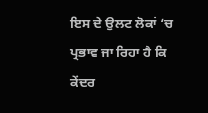ਇਸ ਦੇ ਉਲਟ ਲੋਕਾਂ ‘ਚ ਪ੍ਰਭਾਵ ਜਾ ਰਿਹਾ ਹੈ ਕਿ ਕੇਂਦਰ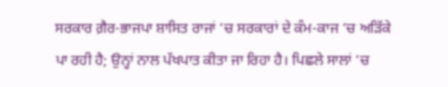ਸਰਕਾਰ ਗ਼ੈਰ-ਭਾਜਪਾ ਸ਼ਾਸਿਤ ਰਾਜਾਂ ‘ਚ ਸਰਕਾਰਾਂ ਦੇ ਕੰਮ-ਕਾਜ ‘ਚ ਅੜਿੱਕੇ ਪਾ ਰਹੀ ਹੈ; ਉਨ੍ਹਾਂ ਨਾਲ ਪੱਖਪਾਤ ਕੀਤਾ ਜਾ ਰਿਹਾ ਹੈ। ਪਿਛਲੇ ਸਾਲਾਂ ‘ਚ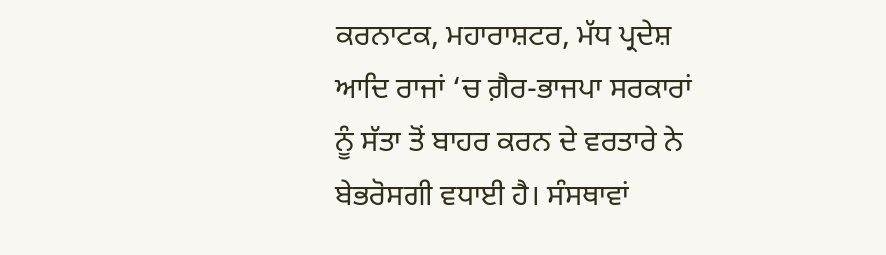ਕਰਨਾਟਕ, ਮਹਾਰਾਸ਼ਟਰ, ਮੱਧ ਪ੍ਰਦੇਸ਼ ਆਦਿ ਰਾਜਾਂ ‘ਚ ਗ਼ੈਰ-ਭਾਜਪਾ ਸਰਕਾਰਾਂ ਨੂੰ ਸੱਤਾ ਤੋਂ ਬਾਹਰ ਕਰਨ ਦੇ ਵਰਤਾਰੇ ਨੇ ਬੇਭਰੋਸਗੀ ਵਧਾਈ ਹੈ। ਸੰਸਥਾਵਾਂ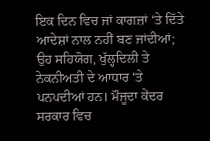ਇਕ ਦਿਨ ਵਿਚ ਜਾਂ ਕਾਗਜ਼ਾਂ ‘ਤੇ ਦਿੱਤੇ ਆਦੇਸ਼ਾਂ ਨਾਲ ਨਹੀਂ ਬਣ ਜਾਂਦੀਆਂ; ਉਹ ਸਹਿਯੋਗ, ਖੁੱਲ੍ਹਦਿਲੀ ਤੇ ਨੇਕਨੀਅਤੀ ਦੇ ਆਧਾਰ ‘ਤੇ ਪਨਪਦੀਆਂ ਹਨ। ਮੌਜੂਦਾ ਕੇਂਦਰ ਸਰਕਾਰ ਵਿਚ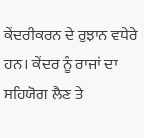ਕੇਂਦਰੀਕਰਨ ਦੇ ਰੁਝਾਨ ਵਧੇਰੇ ਹਨ। ਕੇਂਦਰ ਨੂੰ ਰਾਜਾਂ ਦਾ ਸਹਿਯੋਗ ਲੈਣ ਤੇ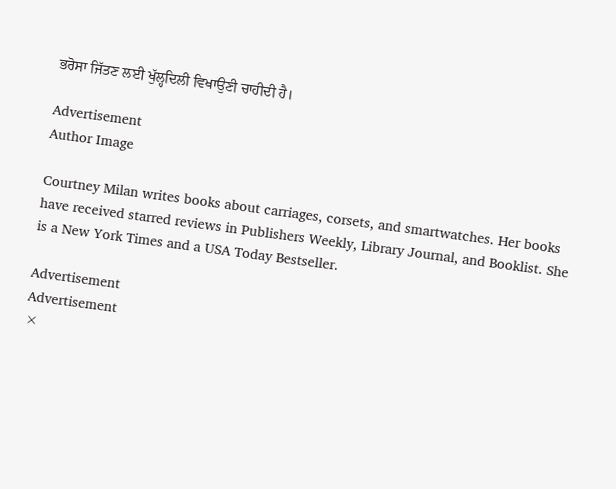ਭਰੋਸਾ ਜਿੱਤਣ ਲਈ ਖੁੱਲ੍ਹਦਿਲੀ ਵਿਖਾਉਣੀ ਚਾਹੀਦੀ ਹੈ।

Advertisement
Author Image

Courtney Milan writes books about carriages, corsets, and smartwatches. Her books have received starred reviews in Publishers Weekly, Library Journal, and Booklist. She is a New York Times and a USA Today Bestseller.

Advertisement
Advertisement
×